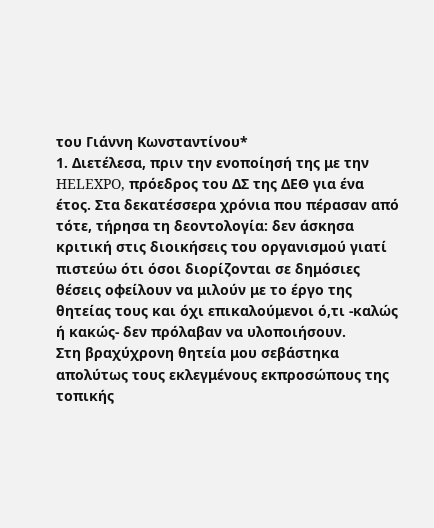του Γιάννη Κωνσταντίνου*
1. Διετέλεσα, πριν την ενοποίησή της με την HELEXPO, πρόεδρος του ΔΣ της ΔΕΘ για ένα έτος. Στα δεκατέσσερα χρόνια που πέρασαν από τότε, τήρησα τη δεοντολογία: δεν άσκησα κριτική στις διοικήσεις του οργανισμού γιατί πιστεύω ότι όσοι διορίζονται σε δημόσιες θέσεις οφείλουν να μιλούν με το έργο της θητείας τους και όχι επικαλούμενοι ό,τι -καλώς ή κακώς- δεν πρόλαβαν να υλοποιήσουν.
Στη βραχύχρονη θητεία μου σεβάστηκα απολύτως τους εκλεγμένους εκπροσώπους της τοπικής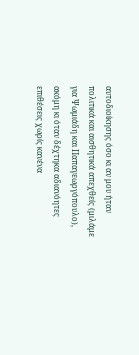αυτοδιοίκησης όσο κι αν μου ήταν πολιτικά και αισθητικά απεχθείς (μιλάμε για Ψωμιάδη και Παπαγεωργόπουλο), ακόμη κι όταν δέχτηκα αδιανόητες επιθέσεις χωρίς κανένα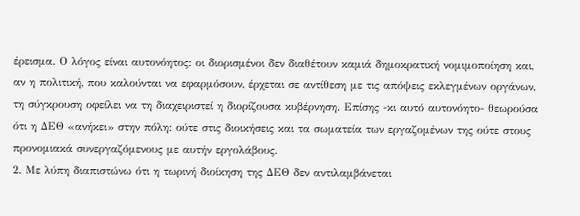έρεισμα. Ο λόγος είναι αυτονόητος: οι διορισμένοι δεν διαθέτουν καμιά δημοκρατική νομιμοποίηση και, αν η πολιτική, που καλούνται να εφαρμόσουν, έρχεται σε αντίθεση με τις απόψεις εκλεγμένων οργάνων, τη σύγκρουση οφείλει να τη διαχειριστεί η διορίζουσα κυβέρνηση. Επίσης -κι αυτό αυτονόητο- θεωρούσα ότι η ΔΕΘ «ανήκει» στην πόλη: ούτε στις διοικήσεις και τα σωματεία των εργαζομένων της ούτε στους προνομιακά συνεργαζόμενους με αυτήν εργολάβους.
2. Με λύπη διαπιστώνω ότι η τωρινή διοίκηση της ΔΕΘ δεν αντιλαμβάνεται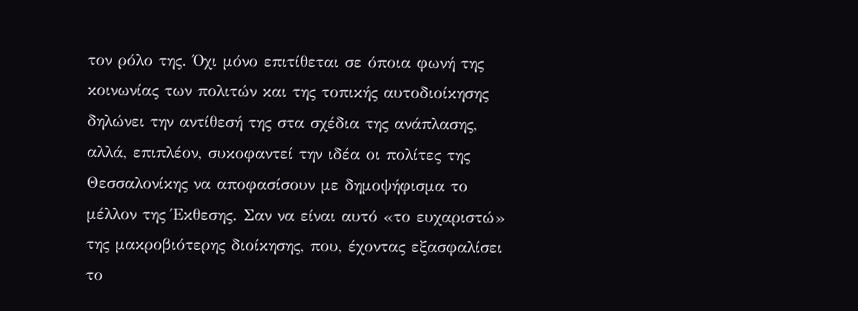τον ρόλο της. Όχι μόνο επιτίθεται σε όποια φωνή της κοινωνίας των πολιτών και της τοπικής αυτοδιοίκησης δηλώνει την αντίθεσή της στα σχέδια της ανάπλασης, αλλά, επιπλέον, συκοφαντεί την ιδέα οι πολίτες της Θεσσαλονίκης να αποφασίσουν με δημοψήφισμα το μέλλον της Έκθεσης. Σαν να είναι αυτό «το ευχαριστώ» της μακροβιότερης διοίκησης, που, έχοντας εξασφαλίσει το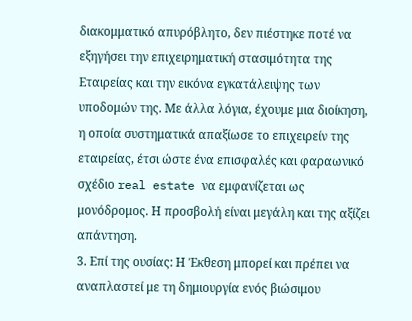διακομματικό απυρόβλητο, δεν πιέστηκε ποτέ να εξηγήσει την επιχειρηματική στασιμότητα της Εταιρείας και την εικόνα εγκατάλειψης των υποδομών της. Με άλλα λόγια, έχουμε μια διοίκηση, η οποία συστηματικά απαξίωσε το επιχειρείν της εταιρείας, έτσι ώστε ένα επισφαλές και φαραωνικό σχέδιο real estate να εμφανίζεται ως μονόδρομος. Η προσβολή είναι μεγάλη και της αξίζει απάντηση.
3. Επί της ουσίας: Η Έκθεση μπορεί και πρέπει να αναπλαστεί με τη δημιουργία ενός βιώσιμου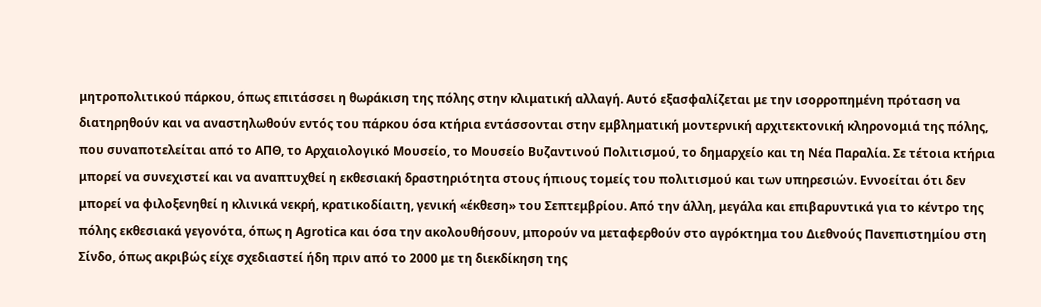μητροπολιτικού πάρκου, όπως επιτάσσει η θωράκιση της πόλης στην κλιματική αλλαγή. Αυτό εξασφαλίζεται με την ισορροπημένη πρόταση να διατηρηθούν και να αναστηλωθούν εντός του πάρκου όσα κτήρια εντάσσονται στην εμβληματική μοντερνική αρχιτεκτονική κληρονομιά της πόλης, που συναποτελείται από το ΑΠΘ, το Αρχαιολογικό Μουσείο, το Μουσείο Βυζαντινού Πολιτισμού, το δημαρχείο και τη Νέα Παραλία. Σε τέτοια κτήρια μπορεί να συνεχιστεί και να αναπτυχθεί η εκθεσιακή δραστηριότητα στους ήπιους τομείς του πολιτισμού και των υπηρεσιών. Εννοείται ότι δεν μπορεί να φιλοξενηθεί η κλινικά νεκρή, κρατικοδίαιτη, γενική «έκθεση» του Σεπτεμβρίου. Από την άλλη, μεγάλα και επιβαρυντικά για το κέντρο της πόλης εκθεσιακά γεγονότα, όπως η Agrotica και όσα την ακολουθήσουν, μπορούν να μεταφερθούν στο αγρόκτημα του Διεθνούς Πανεπιστημίου στη Σίνδο, όπως ακριβώς είχε σχεδιαστεί ήδη πριν από το 2000 με τη διεκδίκηση της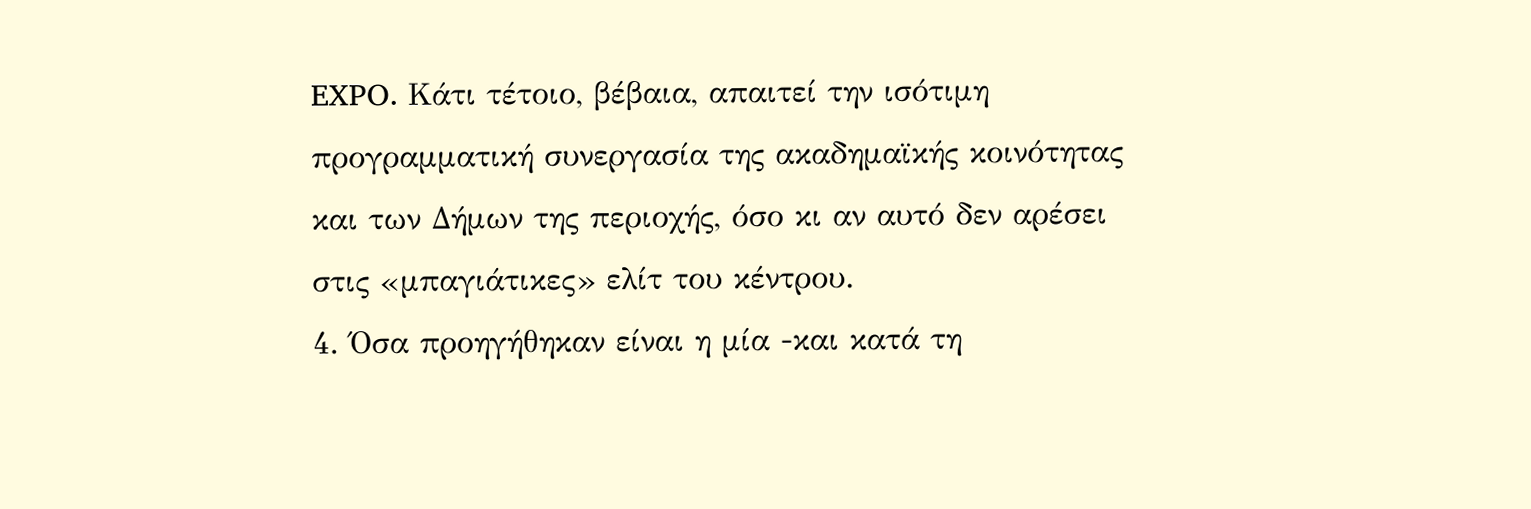EXPO. Κάτι τέτοιο, βέβαια, απαιτεί την ισότιμη προγραμματική συνεργασία της ακαδημαϊκής κοινότητας και των Δήμων της περιοχής, όσο κι αν αυτό δεν αρέσει στις «μπαγιάτικες» ελίτ του κέντρου.
4. Όσα προηγήθηκαν είναι η μία -και κατά τη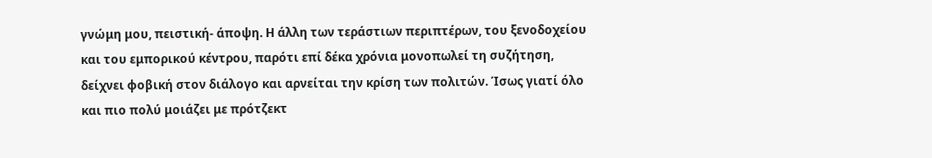γνώμη μου, πειστική- άποψη. Η άλλη των τεράστιων περιπτέρων, του ξενοδοχείου και του εμπορικού κέντρου, παρότι επί δέκα χρόνια μονοπωλεί τη συζήτηση, δείχνει φοβική στον διάλογο και αρνείται την κρίση των πολιτών. Ίσως γιατί όλο και πιο πολύ μοιάζει με πρότζεκτ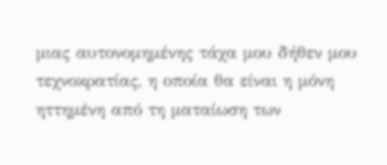μιας αυτονομημένης τάχα μου δήθεν μου τεχνοκρατίας, η οποία θα είναι η μόνη ηττημένη από τη ματαίωση των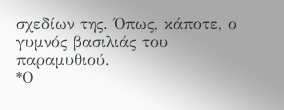σχεδίων της. Όπως, κάποτε, ο γυμνός βασιλιάς του παραμυθιού.
*Ο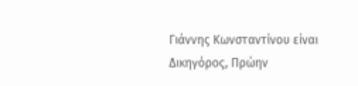Γιάννης Κωνσταντίνου είναι Δικηγόρος, Πρώην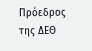Πρόεδρος της ΔΕΘ